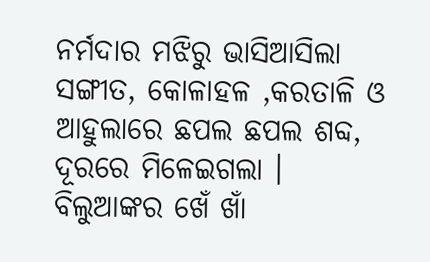ନର୍ମଦାର ମଝିରୁ ଭାସିଆସିଲା ସଙ୍ଗୀତ, କୋଳାହଳ ,କରତାଳି ଓ ଆହୁଲାରେ ଛପଲ ଛପଲ ଶବ୍ଦ, ଦୂରରେ ମିଳେଇଗଲା । ବିଲୁଆଙ୍କର ଖେଁ ଖାଁ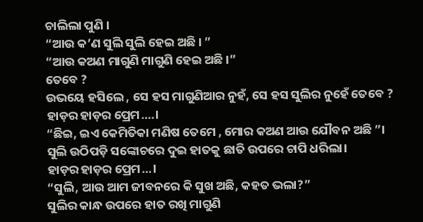ଚାଲିଲା ପୁଣି ।
“ଆଉ କ’ଣ ସୁଲି ସୁଲି ହେଇ ଅଛି । ”
“ଆଉ କଅଣ ମାଗୁଣି ମାଗୁଣି ହେଇ ଅଛି ।”
ତେବେ ?
ଉଭୟେ ହସିଲେ , ସେ ହସ ମାଗୁଣିଆର ନୁହଁ, ସେ ହସ ସୁଲିର ନୁହେଁ ତେବେ ?
ହାଡ଼ର ହାଡ଼ର ପ୍ରେମ….।
“ଛିଇ, ଇଏ କେମିତିକା ମଣିଷ ତେମେ , ମୋର କଅଣ ଆଉ ଯୌବନ ଅଛି ”।
ସୁଲି ଉଠିପଡ଼ି ସଙ୍କୋଚରେ ଦୁଇ ହାତକୁ ଛାତି ଉପରେ ଚାପି ଧରିଲା।
ହାଡ଼ର ହାଡ଼ର ପ୍ରେମ…।
“ସୁଲି, ଆଉ ଆମ ଜୀବନରେ କି ସୁଖ ଅଛି, କହତ ଭଲା?”
ସୁଲିର କାନ୍ଧ ଉପରେ ହାତ ରଖି ମାଗୁଣି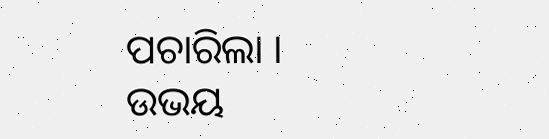ପଚାରିଲା ।
ଉଭୟ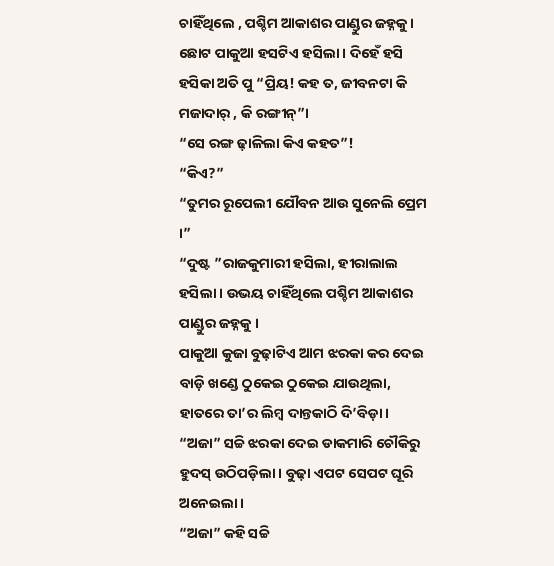ଚାହିଁଥିଲେ , ପଶ୍ଚିମ ଆକାଶର ପାଣ୍ଡୁର ଜହ୍ନକୁ ।
ଛୋଟ ପାକୁଆ ହସଟିଏ ହସିଲା। ଦିହେଁ ହସି ହସିକା ଅତି ପୁ “ପ୍ରିୟ! କହ ତ, ଜୀବନଟା କି ମଜାଦାର୍ , କି ରଙ୍ଗୀନ୍”।
“ସେ ରଙ୍ଗ ଢ଼ାଳିଲା କିଏ କହତ”!
“କିଏ?”
“ତୁମର ରୂପେଲୀ ଯୌବନ ଆଉ ସୁନେଲି ପ୍ରେମ ।”
“ଦୁଷ୍ଟ ”ରାଜକୁମାରୀ ହସିଲା, ହୀରାଲାଲ ହସିଲା । ଉଭୟ ଚାହିଁଥିଲେ ପଶ୍ଚିମ ଆକାଶର ପାଣ୍ଡୁର ଜହ୍ନକୁ ।
ପାକୁଆ କୁଜା ବୁଢ଼ାଟିଏ ଆମ ଝରକା କର ଦେଇ ବାଡ଼ି ଖଣ୍ଡେ ଠୁକେଇ ଠୁକେଇ ଯାଉଥିଲା, ହାତରେ ତା’ର ଲିମ୍ବ ଦାନ୍ତକାଠି ଦି’ବିଡ଼ା।
“ଅଜା” ସଚ୍ଚି ଝରକା ଦେଇ ଡାକମାରି ଚୌକିରୁ ହୁଦସ୍ ଉଠିପଡ଼ିଲା। ବୁଢ଼ା ଏପଟ ସେପଟ ଘୂରି ଅନେଇଲା।
“ଅଜା” କହି ସଚ୍ଚି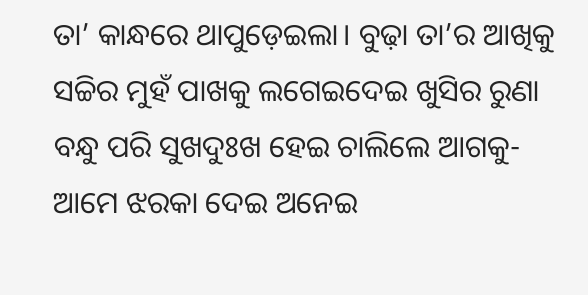ତା’ କାନ୍ଧରେ ଥାପୁଡ଼େଇଲା। ବୁଢ଼ା ତା’ର ଆଖିକୁ ସଚ୍ଚିର ମୁହଁ ପାଖକୁ ଲଗେଇଦେଇ ଖୁସିର ରୁଣା ବନ୍ଧୁ ପରି ସୁଖଦୁଃଖ ହେଇ ଚାଲିଲେ ଆଗକୁ-ଆମେ ଝରକା ଦେଇ ଅନେଇ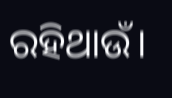ରହିଥାଉଁ।